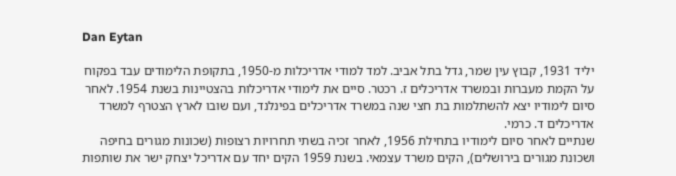Dan Eytan

יליד 1931, קבוץ עין שמר, גדל בתל אביב. למד למודי אדריכלות מ-1950, בתקופת הלימודים עבד בפקוח על הקמת מעברות ובמשרד אדריכלים ז. רכטר. סיים את לימודי אדריכלות בהצטיינות בשנת 1954. לאחר סיום לימודיו יצא להשתלמות בת חצי שנה במשרד אדריכלים בפינלנד, ועם שובו לארץ הצטרף למשרד אדריכלים ד. כרמי.
שנתיים לאחר סיום לימודיו בתחילת 1956, לאחר זכיה בשתי תחרויות רצופות (שכונות מגורים בחיפה ושכונת מגורים בירושלים), הקים משרד עצמאי. בשנת 1959 הקים יחד עם אדריכל יצחק ישר את שותפות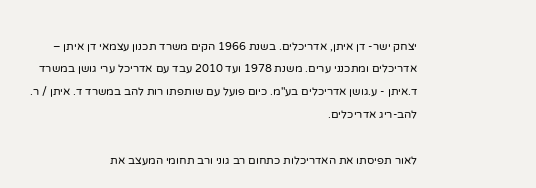יצחק ישר- דן איתן, אדריכלים. בשנת 1966 הקים משרד תכנון עצמאי דן איתן – אדריכלים ומתכנני ערים. משנת 1978 ועד 2010 עבד עם אדריכל ערי גושן במשרד ד.איתן - ע.גושן אדריכלים בע"מ. כיום פועל עם שותפתו רות להב במשרד ד. איתן / ר. להב-ריג אדריכלים.

לאור תפיסתו את האדריכלות כתחום רב גוני ורב תחומי המעצב את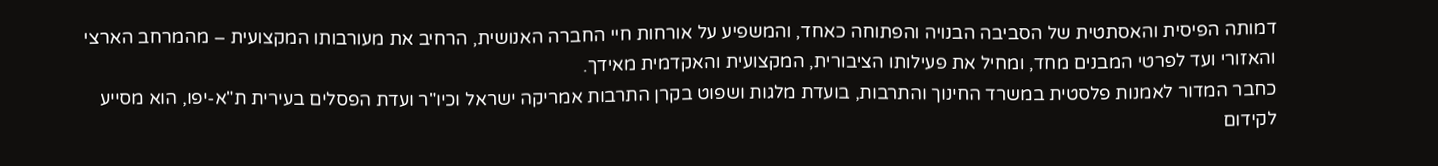דמותה הפיסית והאסתטית של הסביבה הבנויה והפתוחה כאחד, והמשפיע על אורחות חיי החברה האנושית, הרחיב את מעורבותו המקצועית – מהמרחב הארצי והאזורי ועד לפרטי המבנים מחד, ומחיל את פעילותו הציבורית, המקצועית והאקדמית מאידך.
כחבר המדור לאמנות פלסטית במשרד החינוך והתרבות, בועדת מלגות ושפוט בקרן התרבות אמריקה ישראל וכיו"ר ועדת הפסלים בעירית ת"א-יפו, הוא מסייע לקידום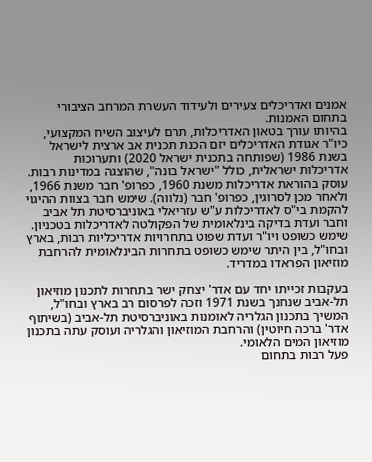אמנים ואדריכלים צעירים ולעידוד העשרת המרחב הציבורי בתחום האמנות.
בהיותו עורך בטאון האדריכלות, תרם לעיצוב השיח המקצועי, כיו"ר אגודת האדריכלים יזם הכנת תכנית אב ארצית לישראל בשנת 1986 (שפותחה בתכנית ישראל 2020) ותערוכות אדריכלות ישראלית, כולל "ישראל בונה", שהוצגה במדינות רבות.
עוסק בהוראת אדריכלות משנת 1960, כפרופ' חבר משנת 1966, ולאחר מכן לסרוגין, כפרופ' חבר (נלווה). שימש חבר בצוות ההיגוי להקמת בי"ס לאדריכלות ע"ש עזריאלי באוניברסיטת תל אביב וחבר ועדת בדיקה בינלאומית של הפקולטה לאדריכלות בטכניון. שימש כשופט ויו"ר ועדת שפוט בתחרויות אדריכליות רבות, בארץ ובחו"ל, בין היתר שימש כשופט בתחרות הבינלאומית להרחבת מוזיאון הפראדו במדריד.

בעקבות זכייתו יחד עם אדר' יצחק ישר בתחרות לתכנון מוזיאון תל-אביב שנחנך בשנת 1971 וזכה לפרסום רב בארץ ובחו"ל, המשיך בתכנון הגלריה לאומנות באוניברסיטת תל-אביב (בשיתוף אדר' ברכה חיוטין) והרחבת המוזיאון והגלריה ועוסק עתה בתכנון מוזיאון המים הלאומי.
פעל רבות בתחום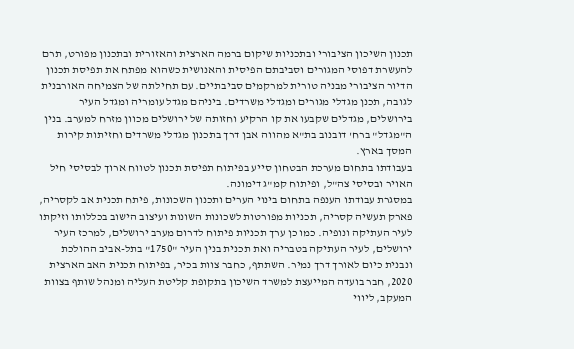תכנון השיכון הציבורי ובתכניות שיקום ברמה הארצית והאזורית ובתכנון מפורט, תרם להעשרת דפוסי המגורים וסביבתם הפיסית והאנושית כשהוא מפתח את תפיסת תכנון הדיור הציבורי מבניה טורית למרקמים סביבתיים. עם תחילתה של הצמיחה האורבנית לגובה, תכנן מגדלי מגורים ומגדלי משרדים. ביניהם מגדל עומריה ומגדל העיר בירושלים, מגדלים שקבעו את קו הרקיע וחזותה של ירושלים מכוון מזרח למערב. בנין ה"מגדל" ברח' דובנוב בת"א מהווה אבן דרך בתכנון מגדלי משרדים וחזיתות קירות המסך בארץ.
בעבודתו בתחום מערכת הבטחון סייע בפיתוח תפיסת תכנון לטווח ארוך לבסיסי חיל האויר ובסיסי צה"ל, ופיתוח קמ"ג דימונה.
במסגרת עבודתו הענפה בתחום בינוי הערים ותכנון השכונות, פיתח תכנית אב לקסריה, פארק תעשיה קסריה, תכניות מפורטות לשכונות השונות ועיצוב הישוב בכללותו וזיקתו לעיר העתיקה ונופיה. כמו כן ערך תכניות פיתוח לדרום מערב ירושלים, למרכז העיר ירושלים, לעיר העתיקה בטבריה ואת תכנית בנין העיר "1750" בתל-אביב ההולכת ונבנית כיום לאורך דרך נמיר. השתתף, כחבר צוות בכיר, בפיתוח תכנית האב הארצית 2020, חבר בועדה המייעצת למשרד השיכון בתקופת קליטת העליה ומנהל שותף בצוות המעקב, ליווי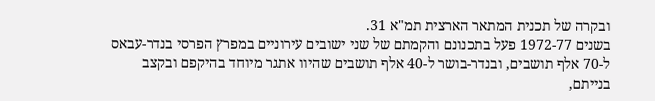ובקרה של תכנית המתאר הארצית תמ"א 31.
בשנים 1972-77 פעל בתכנונם והקמתם של שני ישובים עירוניים במפרץ הפרסי בנדר-עבאס ל-70 אלף תושבים, ובנדר-בושר ל-40 אלף תושבים שהיוו אתגר מיוחד בהיקפם ובקצב בנייתם,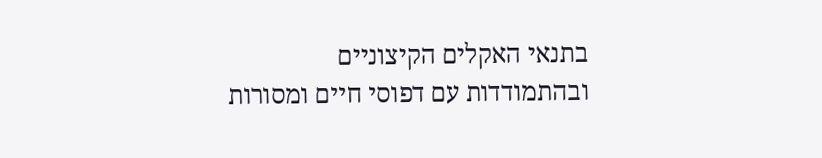בתנאי האקלים הקיצוניים ובהתמודדות עם דפוסי חיים ומסורות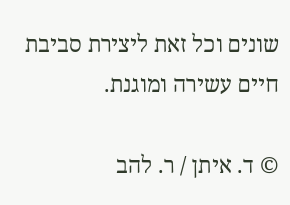שונים וכל זאת ליצירת סביבת חיים עשירה ומוגנת.

© ד. איתן / ר. להב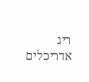ריג אדריכלים